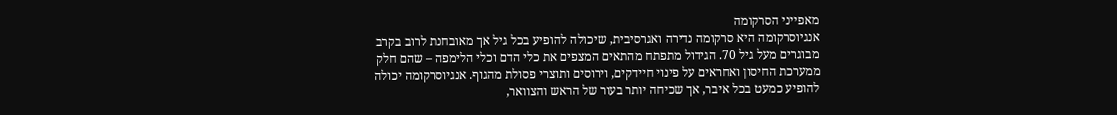מאפייני הסרקומה
אנגיוסרקומה היא סרקומה נדירה ואגרסיבית, שיכולה להופיע בכל גיל אך מאובחנת לרוב בקרב מבוגרים מעל גיל 70. הגידול מתפתח מהתאים המצפים את כלי הדם וכלי הלימפה – שהם חלק ממערכת החיסון ואחראים על פינוי חיידקים, וירוסים ותוצרי פסולת מהגוף. אנגיוסרקומה יכולה להופיע כמעט בכל איבר, אך שכיחה יותר בעור של הראש והצוואר,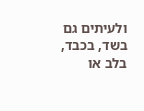ולעיתים גם בשד, בכבד, בלב או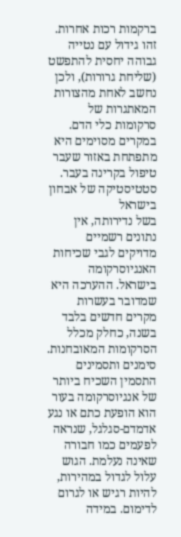ברקמות רכות אחרות. זהו גידול עם נטייה גבוהה יחסית להתפשט (שליחת גרורות), ולכן נחשב לאחת מהצורות המאתגרות של סרקומות כלי הדם. במקרים מסוימים היא מתפתחת באזור שעבר טיפול בקרינה בעבר.
סטטיסטיקה של אבחון בישראל
בשל נדירותה, אין נתונים רשמיים מדויקים לגבי שכיחות האנגיוסרקומה בישראל. ההערכה היא שמדובר בעשרות מקרים חדשים בלבד בשנה, כחלק מכלל הסרקומות המאובחנות.
סימנים ותסמינים
התסמין השכיח ביותר של אנגיוסרקומה בעור הוא הופעת כתם או נגע אדמדם-סגלגל, שנראה לפעמים כמו חבורה שאינה נעלמת. הגוש עלול לגדול במהירות, להיות רגיש או לגרום לדימום. במידה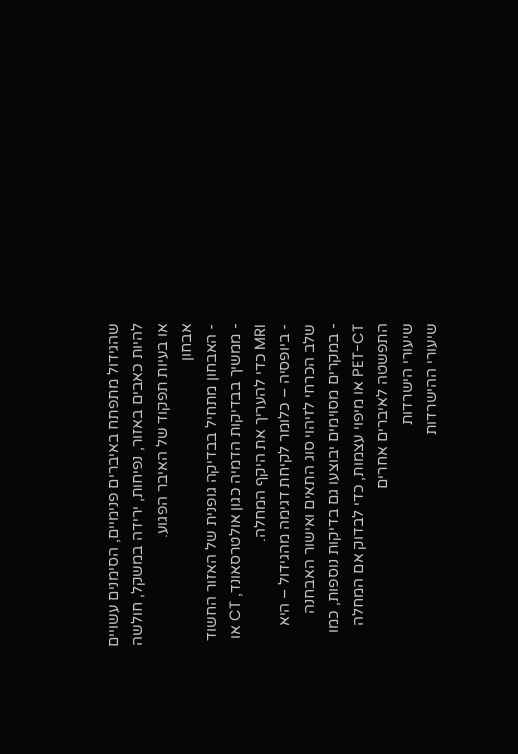שהגידול מתפתח באיברים פנימיים, הסימנים עשויים להיות כאבים באזור, נפיחות, ירידה במשקל, חולשה או בעיות תפקוד של האיבר הפגוע.
אבחון
- האבחון מתחיל בבדיקה גופנית של האזור החשוד
- ממשיך בבדיקות הדמיה כגון אולטרסאונד, CT או MRI כדי להעריך את היקף המחלה.
- ביופסיה – כלומר לקיחת דגימה מהגידול – היא שלב הכרחי לזיהוי סוג התאים ואישור האבחנה
- במקרים מסוימים יבוצעו גם בדיקות נוספות, כמו PET-CT או מיפוי עצמות, כדי לבדוק אם המחלה התפשטה לאיברים אחרים
שיעורי הישרדות
שיעורי ההישרדות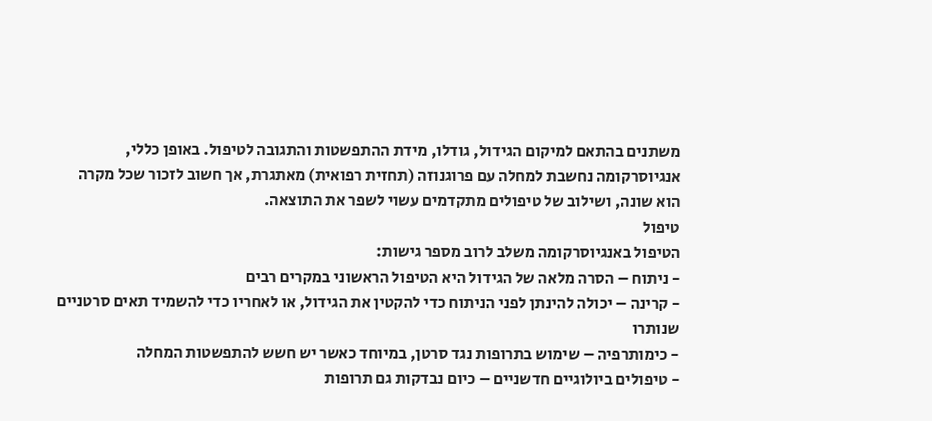משתנים בהתאם למיקום הגידול, גודלו, מידת ההתפשטות והתגובה לטיפול. באופן כללי, אנגיוסרקומה נחשבת למחלה עם פרוגנוזה (תחזית רפואית) מאתגרת, אך חשוב לזכור שכל מקרה הוא שונה, ושילוב של טיפולים מתקדמים עשוי לשפר את התוצאה.
טיפול
הטיפול באנגיוסרקומה משלב לרוב מספר גישות:
- ניתוח – הסרה מלאה של הגידול היא הטיפול הראשוני במקרים רבים
- קרינה – יכולה להינתן לפני הניתוח כדי להקטין את הגידול, או לאחריו כדי להשמיד תאים סרטניים שנותרו
- כימותרפיה – שימוש בתרופות נגד סרטן, במיוחד כאשר יש חשש להתפשטות המחלה
- טיפולים ביולוגיים חדשניים – כיום נבדקות גם תרופות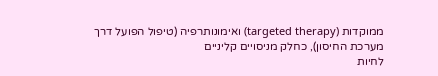ממוקדות (targeted therapy) ואימונותרפיה (טיפול הפועל דרך מערכת החיסון), כחלק מניסויים קליניים
לחיות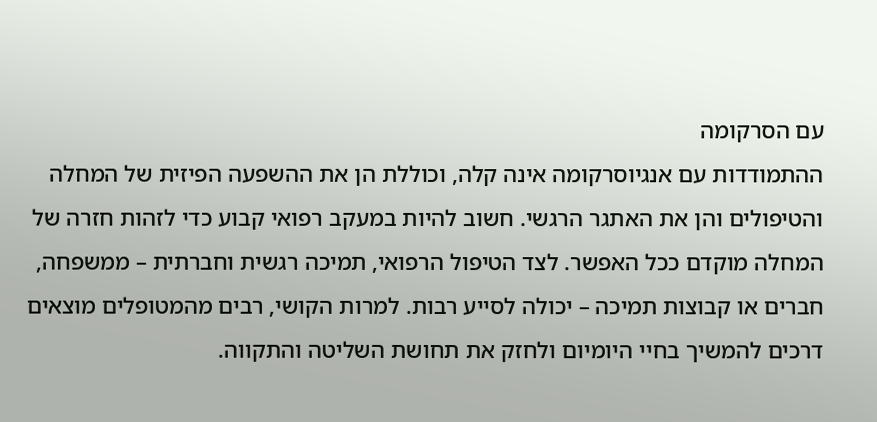עם הסרקומה
ההתמודדות עם אנגיוסרקומה אינה קלה, וכוללת הן את ההשפעה הפיזית של המחלה והטיפולים והן את האתגר הרגשי. חשוב להיות במעקב רפואי קבוע כדי לזהות חזרה של המחלה מוקדם ככל האפשר. לצד הטיפול הרפואי, תמיכה רגשית וחברתית – ממשפחה, חברים או קבוצות תמיכה – יכולה לסייע רבות. למרות הקושי, רבים מהמטופלים מוצאים דרכים להמשיך בחיי היומיום ולחזק את תחושת השליטה והתקווה.